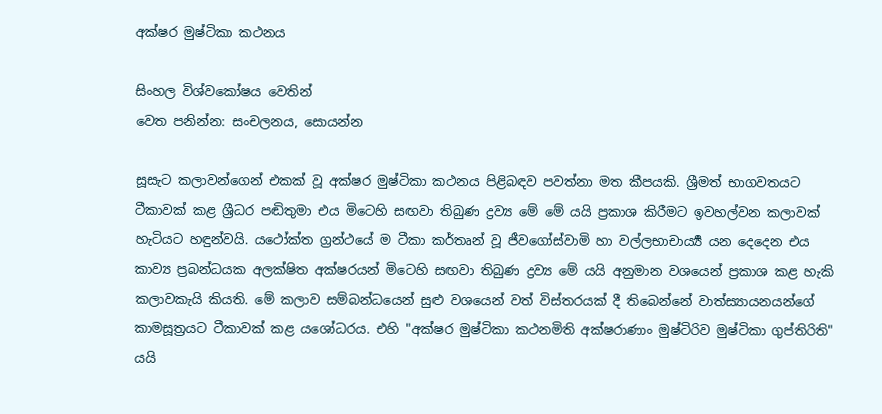අක්ෂර මුෂ්ටිකා කථනය

සිංහල විශ්වකෝෂය වෙතින්
වෙත පනින්න: සංචලනය, සොයන්න

සූසැට කලාවන්ගෙන් එකක් වූ අක්ෂර මුෂ්ටිකා කථනය පිළිබඳව පවත්නා මත කීපයකි. ශ්‍රීමත් භාගවතයට ටීකාවක් කළ ශ්‍රීධර පඬිතුමා එය මිටෙහි සඟවා තිබුණ ද්‍රව්‍ය මේ මේ යයි ප්‍රකාශ කිරීමට ඉවහල්වන කලාවක් හැටියට හඳුන්වයි. යථෝක්ත ග්‍රන්ථයේ ම ටීකා කර්තෘන් වූ ජීවගෝස්වාමි හා වල්ලභාචාර්‍ය්‍ය යන දෙදෙන එය කාව්‍ය ප්‍රබන්ධයක අලක්ෂිත අක්ෂරයන් මිටෙහි සඟවා තිබුණ ද්‍රව්‍ය මේ යයි අනුමාන වශයෙන් ප්‍රකාශ කළ හැකි කලාවකැයි කියති. මේ කලාව සම්බන්ධයෙන් සුළු වශයෙන් වත් විස්තරයක් දී තිබෙන්නේ වාත්ස්‍යායනයන්ගේ කාමසූත්‍රයට ටීකාවක් කළ යශෝධරය. එහි "අක්ෂර මුෂ්ටිකා කථනමිති අක්ෂරාණාං මුෂ්ටිරිව මුෂ්ටිකා ගුප්තිරිති" යයි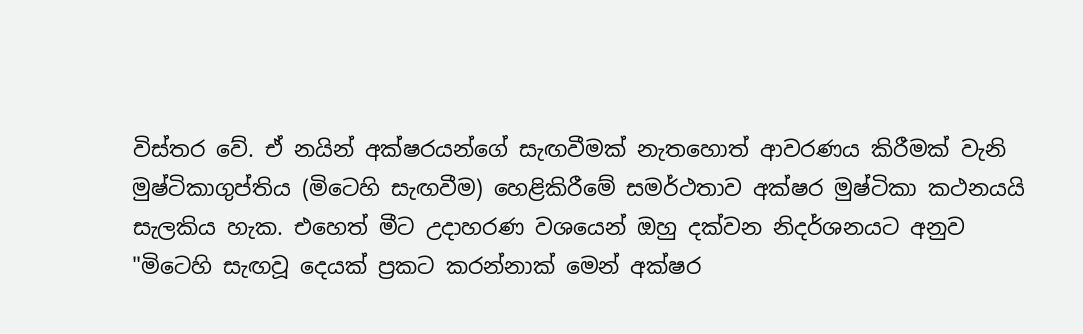විස්තර වේ. ඒ නයින් අක්ෂරයන්ගේ සැඟවීමක් නැතහොත් ආවරණය කිරීමක් වැනි මුෂ්ටිකාගුප්තිය (මිටෙහි සැඟවීම) හෙළිකිරීමේ සමර්ථතාව අක්ෂර මුෂ්ටිකා කථනයයි සැලකිය හැක. එහෙත් මීට උදාහරණ වශයෙන් ඔහු දක්වන නිදර්ශනයට අනුව "මිටෙහි සැඟවූ දෙයක් ප්‍රකට කරන්නාක් මෙන් අක්ෂර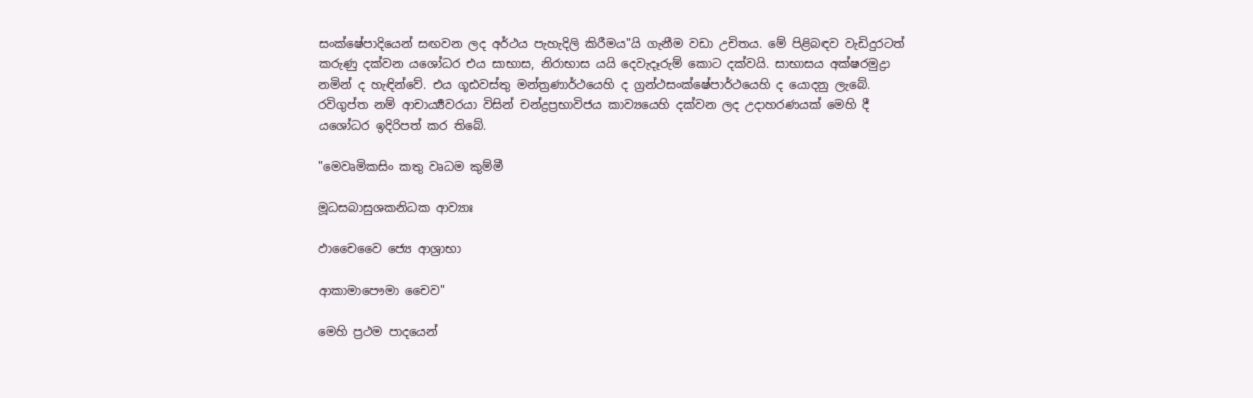සංක්ෂේපාදියෙන් සඟවන ලද අර්ථය පැහැදිලි කිරීමය"යි ගැනීම වඩා උචිතය. මේ පිළිබඳව වැඩිදුරටත් කරුණු දක්වන යශෝධර එය සාභාස, නිරාභාස යයි දෙවැදෑරුම් කොට දක්වයි. සාභාසය අක්ෂරමුද්‍රා නමින් ද හැඳින්වේ. එය ගූඪවස්තු මන්ත්‍රණාර්ථයෙහි ද ග්‍රන්ථසංක්ෂේපාර්ථයෙහි ද යොදනු ලැබේ. රවිගුප්ත නම් ආචාර්‍ය්‍යවරයා විසින් චන්ද්‍රප්‍රභාවිජය කාව්‍යයෙහි දක්වන ලද උදාහරණයක් මෙහි දී යශෝධර ඉදිරිපත් කර තිබේ.

"මෙවෘමිකසිං කතු වෘධම කුම්මී

මූධසබාසුශකනිධක ආව්‍යාඃ

ඵාචෛවෛ ජ්‍යෙ ආශ්‍රාභා

ආකාමාපෞමා චෛව"

මෙහි ප්‍රථම පාදයෙන්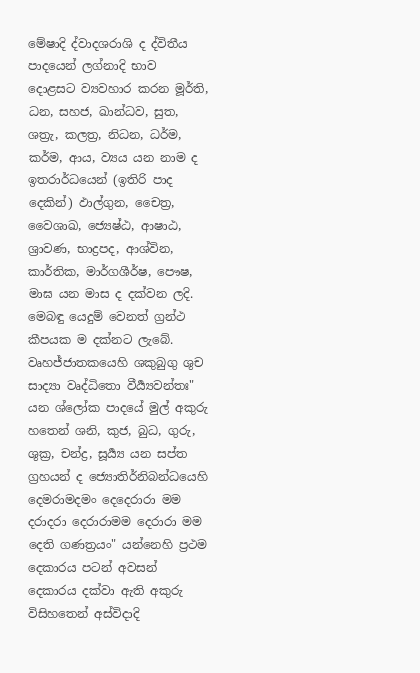මේෂාදි ද්වාදශරාශි ද ද්විතීය පාදයෙන් ලග්නාදි භාව දොළසට ව්‍යවහාර කරන මූර්ති, ධන, සහජ, ඛාන්ධව, සුත, ශත්‍රැ, කලත්‍ර, නිධන, ධර්ම, කර්ම, ආය, ව්‍යය යන නාම ද ඉතරාර්ධයෙන් (ඉතිරි පාද දෙකින්) ඵාල්ගුන, චෛත්‍ර, වෛශාඛ, ජ්‍යෙෂ්ඨ, ආෂාඨ, ශ්‍රාවණ, භාද්‍රපද, ආශ්වින, කාර්තික, මාර්ගශීර්ෂ, පෞෂ, මාඝ යන මාස ද දක්වන ලදි. මෙබඳු යෙදුම් වෙනත් ග්‍රන්ථ කීපයක ම දක්නට ලැබේ. වෘහජ්ජාතකයෙහි ශකුබුගු ශුච සාද්‍යා වෘද්ධිතො වීර්‍ය්‍යවන්තඃ" යන ශ්ලෝක පාදයේ මුල් අකුරු හතෙන් ශනි, කුජ, බුධ, ගුරු, ශුක්‍ර, චන්ද්‍ර, සූර්‍ය්‍ය යන සප්ත ග්‍රහයන් ද ජ්‍යොතිර්නිබන්ධයෙහි දෙමරාමදමං දෙදෙරාරා මම දරාදරා දෙරාරාමම දෙරාරා මම දෙති ගණත්‍රයං" යන්නෙහි ප්‍රථම දෙකාරය පටන් අවසන් දෙකාරය දක්වා ඇති අකුරු විසිහතෙන් අස්විදාදි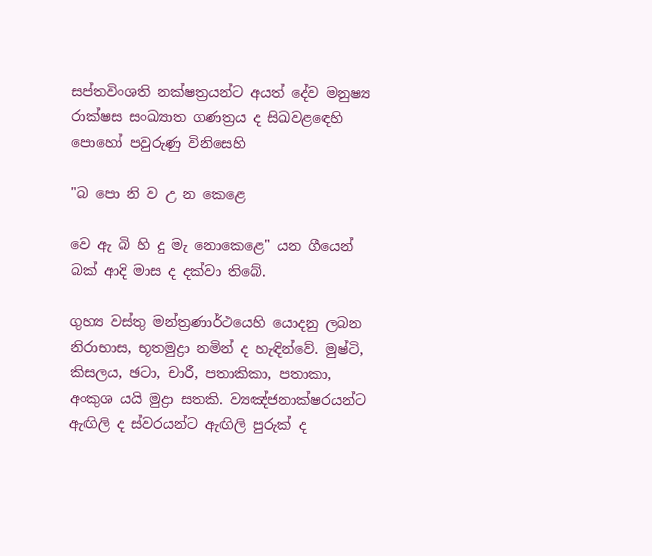සප්තවිංශති නක්ෂත්‍රයන්ට අයත් දේව මනුෂ්‍ය රාක්ෂස සංඛ්‍යාත ගණත්‍රය ද සිඛවළ‍ඳෙහි පො‍හෝ පවුරුණු විනිසෙහි

"බ පො නි ව උ න කෙළෙ

වෙ ඇ බි හි දු මැ නොකෙළෙ" යන ගීයෙන් බක් ආදි මාස ද දක්වා තිබේ.

ගුහ්‍ය වස්තු මන්ත්‍රණාර්ථයෙහි යොදනු ලබන නිරාභාස, භූතමුද්‍රා නමින් ද හැඳින්වේ. මුෂ්ටි, කිසලය, ඡටා, චාරී, පතාකිකා, පතාකා, අංකුශ යයි මුද්‍රා සතකි. ව්‍යඤ්ජනාක්ෂරයන්ට ඇඟිලි ද ස්වරයන්ට ඇඟිලි පුරුක් ද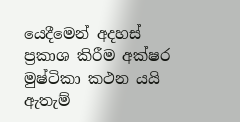යෙදීමෙන් අදහස් ප්‍රකාශ කිරීම අක්ෂර මුෂ්ටිකා කථන යයි ඇතැම්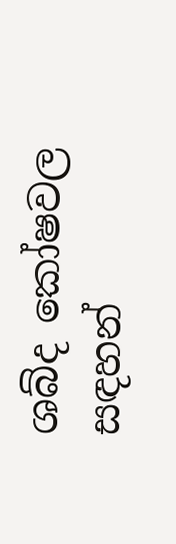ශබ්ද කෝෂවල සඳහන්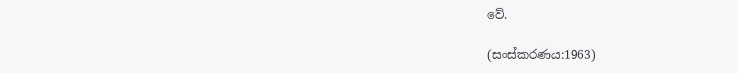වේ.

(සංස්කරණය:1963)